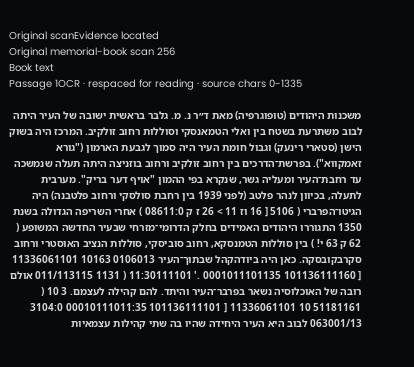Original scanEvidence located
Original memorial-book scan 256
Book text
Passage 1OCR · respaced for reading · source chars 0-1335

משכנות היהודים (טופוגרפיה) מאת ד״ר נ. מ. גלבר בראשית ישובה של העיר היתה לבוב משתרעת בשטח בין ואלי הטמאנסקי וסוללות רחוב זולקיב. המרכז היה בשוק הישן (סטארי רינעק) וגבול חומת העיר היה סמוך לגבעת הארמון ("גורא זאמקווא"). בפרשת־הדרכים בין רחוב זולקיב ורחוב בוזניצה היתה תעלה שנמשכה עד רחבת־העיר ומעליה גשר, שנקרא בפי ההמון "אויף דער בריק". מערבית לתעלה, בכיוון לנהר פלטב (לפני 1939 בין רחבת סולסקי ורחוב פלטבנה) היה הגיטו־הפרברי ( 5106 [ 16 וז 11 > 26 ז ק 08611:0 ) אחרי השריפה הגדולה בשנת 1350 התגוררו היהודים האמידים בחלק הדרומי־מזרחי שבעיר החדשה המשופע ( 62 ק 63 י! ) בין סוללות הטמנסקא, רחוב סוביסקי, סוללות הנציב האוסטרי ורחוב סקרבקובסקה. כאן היה ביודהקהל שבתוך־העיר 0106013 10163 11336061101 [ 101136111160 0001011101135 .' 11:30111101 ( 1131 011/113115 אולם רובה של האוכלוסיה נשאר בפרבר־העיר והיתד. להם קהילה לעצמם. 3 10 ( 51181161 10 11336061101 [ 101136111101 00010111011:35 3104:0 063001/13 לבוב היא העיר היחידה שהיו בה שתי קהילות עצמאיות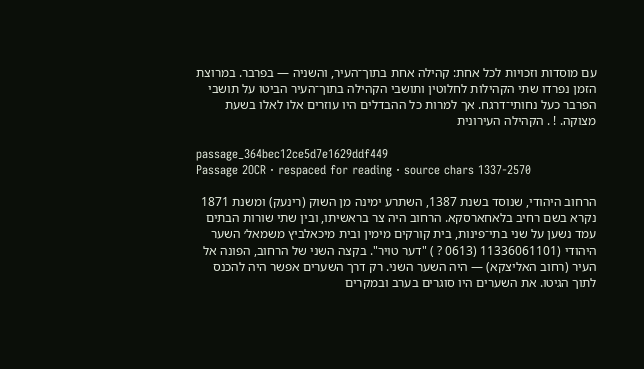עם מוסדות וזכויות לכל אחת: קהילה אחת בתוך־העיר, והשניה — בפרבר. במרוצת הזמן נפרדו שתי הקהילות לחלוטין ותושבי הקהילה בתוך־העיר הביטו על תושבי הפרבר כעל נחותי־דרגח. אך למרות כל ההבדלים היו עוזרים אלו לאלו בשעת מצוקה. ! . הקהילה העירונית

passage_364bec12ce5d7e1629ddf449
Passage 2OCR · respaced for reading · source chars 1337-2570

הרחוב היהודי, שנוסד בשנת 1387, השתרע ימינה מן השוק (רינעק) ומשנת 1871 נקרא בשם רחיב בלאחארסקא. הרחוב היה צר בראשיתו, ובין שתי שורות הבתים עמד נשען על שני בתי־פינות, בית קורקים מימין ובית מיכאלביץ משמאל׳ השער היהודי (11336061101 (0613 ? ) "דער טויר". בקצה השני של הרחוב, הפונה אל העיר (רחוב האליצקא) — היה השער השני. רק דרך השערים אפשר היה להכנס לתוך הגיטו. את השערים היו סוגרים בערב ובמקרים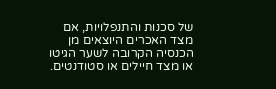של סכנות והתנפלויות, אם מצד האכרים היוצאים מן הכנסיה הקרובה לשער הגיטו או מצד חיילים או סטודנטים.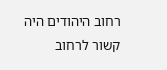רחוב היהודים היה קשור לרחוב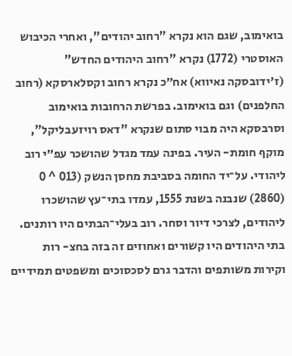בואימוב, שגם הוא נקרא "רחוב יהודים", ואחרי הכיבוש האוסטרי (1772) נקרא "רחוב היהודים החדש" (ז׳ידובסקה נאיווא) אח״כ נקרא רחוב וקסלארסקא (רחוב החלפנים) וגם בואימוב. בפרשת הרחובות בואימוב וסרבסקא היה מבוי סתום שנקרא "דאס רויזעבליקל", מוקף חומת- העיר. בפינה עמד מגדל שהושכר עפ״י רוב ליהודי. על־יד החומה בסביבת מחסן הנשק (013 ^ 0 (2860) שנבנה בשנת 1555, עמדו בתי־עץ שהושכרו ליהודים, לצרכי דיור וסחר. רוב בעלי־הבתים היו רותנים. בתי היהודים היו קשורים ואחוזים זה בזה בחצ- רות וקירות משותפים והדבר גרם לסכסוכים ומשפטים תמידיים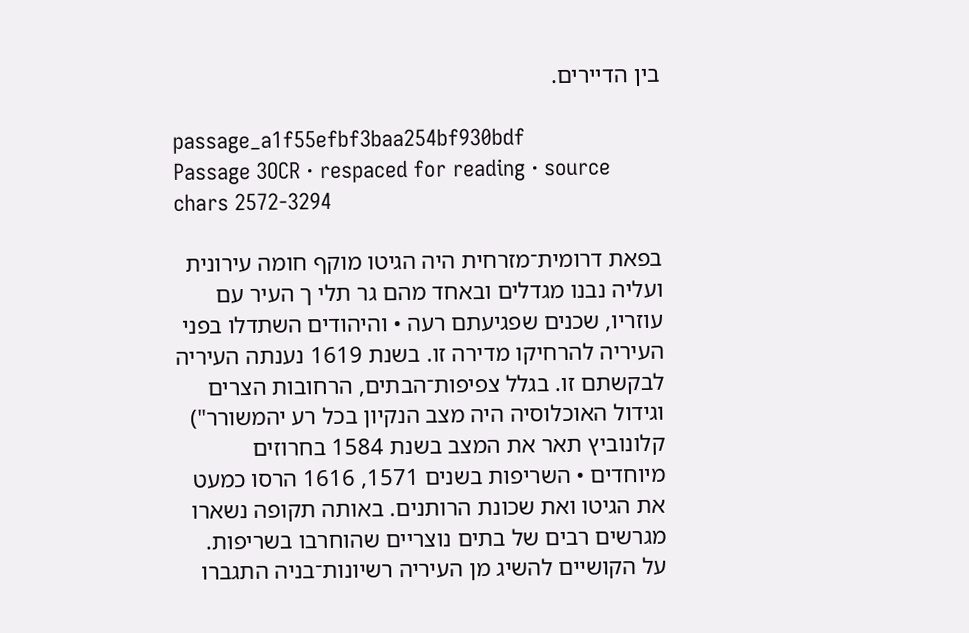בין הדיירים.

passage_a1f55efbf3baa254bf930bdf
Passage 3OCR · respaced for reading · source chars 2572-3294

בפאת דרומית־מזרחית היה הגיטו מוקף חומה עירונית ועליה נבנו מגדלים ובאחד מהם גר תלי ך העיר עם עוזריו, שכנים שפגיעתם רעה • והיהודים השתדלו בפני העיריה להרחיקו מדירה זו. בשנת 1619 נענתה העיריה לבקשתם זו. בגלל צפיפות־הבתים, הרחובות הצרים וגידול האוכלוסיה היה מצב הנקיון בכל רע יהמשורר") קלונוביץ תאר את המצב בשנת 1584 בחרוזים מיוחדים • השריפות בשנים 1571, 1616 הרסו כמעט את הגיטו ואת שכונת הרותנים. באותה תקופה נשארו מגרשים רבים של בתים נוצריים שהוחרבו בשריפות. על הקושיים להשיג מן העיריה רשיונות־בניה התגברו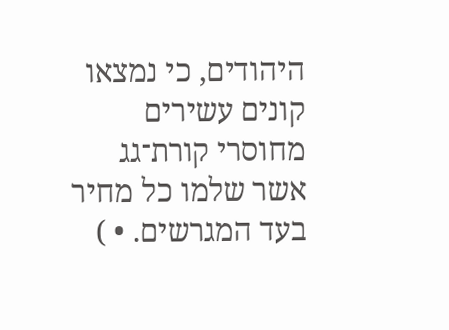היהודים, כי נמצאו קונים עשירים מחוסרי קורת־גג אשר שלמו כל מחיר בעד המגרשים. • )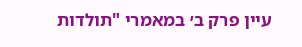עיין פרק ב׳ במאמרי "תולדות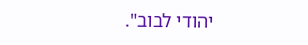יהודי לבוב".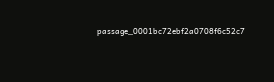passage_0001bc72ebf2a0708f6c52c7